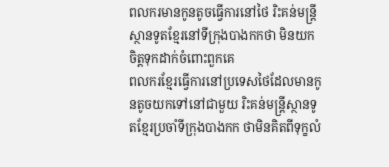ពលករមានកូនតូចធ្វើការនៅថៃ រិះគន់មន្ត្រីស្ថានទូតខ្មែរនៅទីក្រុងបាងកកថា មិនយកចិត្តទុកដាក់ចំពោះពួកគេ
ពលករខ្មែរធ្វើការនៅប្រទេសថៃដែលមានកូនតូចយកទៅនៅជាមួយ រិះគន់មន្ត្រីស្ថានទូតខ្មែរប្រចាំទីក្រុងបាងកក ថាមិនគិតពីទុក្ខលំ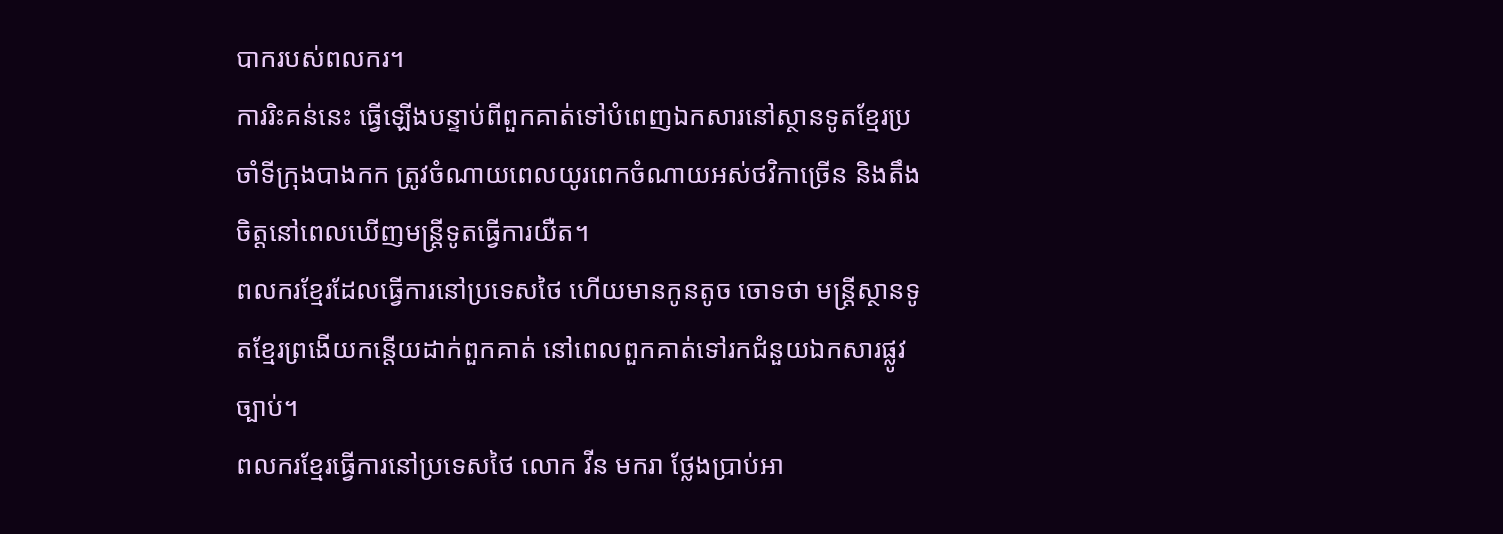បាករបស់ពលករ។
ការរិះគន់នេះ ធ្វើឡើងបន្ទាប់ពីពួកគាត់ទៅបំពេញឯកសារនៅស្ថានទូតខ្មែរប្រចាំទីក្រុងបាងកក ត្រូវចំណាយពេលយូរពេកចំណាយអស់ថវិកាច្រើន និងតឹងចិត្តនៅពេលឃើញមន្ត្រីទូតធ្វើការយឺត។
ពលករខ្មែរដែលធ្វើការនៅប្រទេសថៃ ហើយមានកូនតូច ចោទថា មន្ត្រីស្ថានទូតខ្មែរព្រងើយកន្តើយដាក់ពួកគាត់ នៅពេលពួកគាត់ទៅរកជំនួយឯកសារផ្លូវច្បាប់។
ពលករខ្មែរធ្វើការនៅប្រទេសថៃ លោក វីន មករា ថ្លែងប្រាប់អា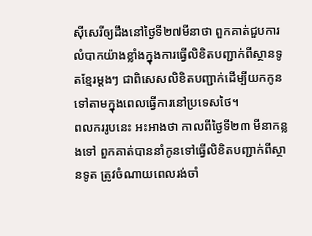ស៊ីសេរីឲ្យដឹងនៅថ្ងៃទី២៧មីនាថា ពួកគាត់ជួបការលំបាកយ៉ាងខ្លាំងក្នុងការធ្វើលិខិតបញ្ជាក់ពីស្ថានទូតខ្មែរម្ដងៗ ជាពិសេសលិខិតបញ្ជាក់ដើម្បីយកកូនទៅតាមក្នុងពេលធ្វើការនៅប្រទេសថៃ។
ពលកររូបនេះ អះអាងថា កាលពីថ្ងៃទី២៣ មីនាកន្លងទៅ ពួកគាត់បាននាំកូនទៅធ្វើលិខិតបញ្ជាក់ពីស្ថានទូត ត្រូវចំណាយពេលរង់ចាំ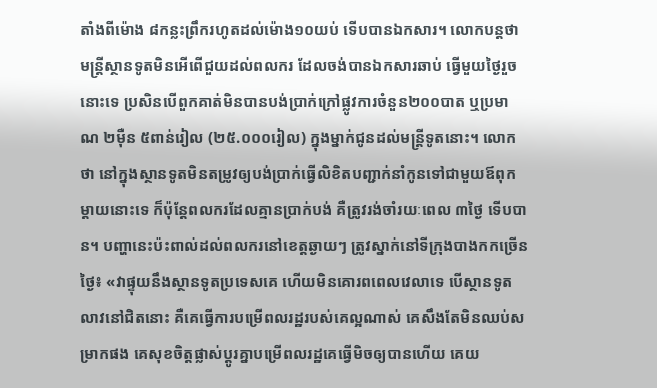តាំងពីម៉ោង ៨កន្លះព្រឹករហូតដល់ម៉ោង១០យប់ ទើបបានឯកសារ។ លោកបន្តថា មន្ត្រីស្ថានទូតមិនអើពើជួយដល់ពលករ ដែលចង់បានឯកសារឆាប់ ធ្វើមួយថ្ងៃរួចនោះទេ ប្រសិនបើពួកគាត់មិនបានបង់ប្រាក់ក្រៅផ្លូវការចំនួន២០០បាត ឬប្រមាណ ២ម៉ឺន ៥ពាន់រៀល (២៥.០០០រៀល) ក្នុងម្នាក់ជូនដល់មន្ត្រីទូតនោះ។ លោកថា នៅក្នុងស្ថានទូតមិនតម្រូវឲ្យបង់ប្រាក់ធ្វើលិខិតបញ្ជាក់នាំកូនទៅជាមួយឪពុកម្ដាយនោះទេ ក៏ប៉ុន្តែពលករដែលគ្មានប្រាក់បង់ គឺត្រូវរង់ចាំរយៈពេល ៣ថ្ងៃ ទើបបាន។ បញ្ហានេះប៉ះពាល់ដល់ពលករនៅខេត្តឆ្ងាយៗ ត្រូវស្នាក់នៅទីក្រុងបាងកកច្រើនថ្ងៃ៖ «វាផ្ទុយនឹងស្ថានទូតប្រទេសគេ ហើយមិនគោរពពេលវេលាទេ បើស្ថានទូតលាវនៅជិតនោះ គឺគេធ្វើការបម្រើពលរដ្ឋរបស់គេល្អណាស់ គេសឹងតែមិនឈប់សម្រាកផង គេសុខចិត្តផ្លាស់ប្ដូរគ្នាបម្រើពលរដ្ឋគេធ្វើមិចឲ្យបានហើយ គេយ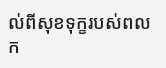ល់ពីសុខទុក្ខរបស់ពលក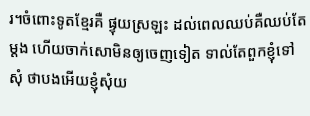រ។ចំពោះទូតខ្មែរគឺ ផ្ទុយស្រឡះ ដល់ពេលឈប់គឺឈប់តែម្ដង ហើយចាក់សោមិនឲ្យចេញទៀត ទាល់តែពួកខ្ញុំទៅសុំ ថាបងអើយខ្ញុំសុំយ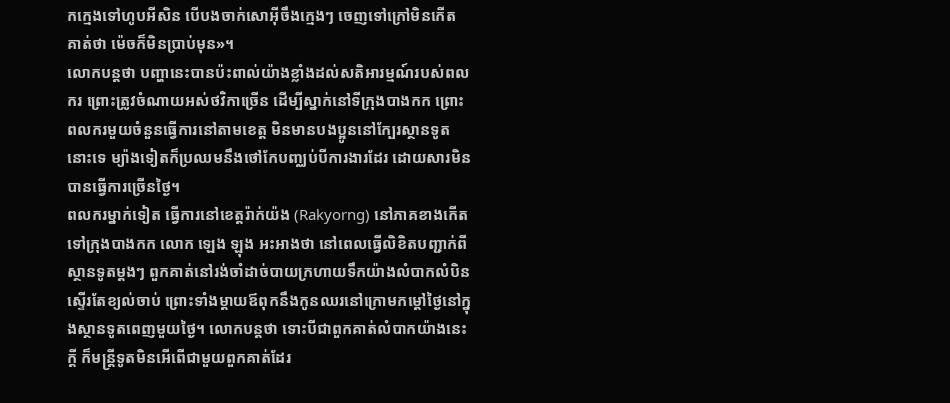កក្មេងទៅហូបអីសិន បើបងចាក់សោអ៊ីចឹងក្មេងៗ ចេញទៅក្រៅមិនកើត គាត់ថា ម៉េចក៏មិនប្រាប់មុន»។
លោកបន្តថា បញ្ហានេះបានប៉ះពាល់យ៉ាងខ្លាំងដល់សតិអារម្មណ៍របស់ពលករ ព្រោះត្រូវចំណាយអស់ថវិកាច្រើន ដើម្បីស្នាក់នៅទីក្រុងបាងកក ព្រោះពលករមួយចំនួនធ្វើការនៅតាមខេត្ត មិនមានបងប្អូននៅក្បែរស្ថានទូតនោះទេ ម្យ៉ាងទៀតក៏ប្រឈមនឹងថៅកែបញ្ឈប់បីការងារដែរ ដោយសារមិនបានធ្វើការច្រើនថ្ងៃ។
ពលករម្នាក់ទៀត ធ្វើការនៅខេត្តរ៉ាក់យ៉ង (Rakyorng) នៅភាគខាងកើតទៅក្រុងបាងកក លោក ឡេង ឡុង អះអាងថា នៅពេលធ្វើលិខិតបញ្ជាក់ពីស្ថានទូតម្ដងៗ ពួកគាត់នៅរង់ចាំដាច់បាយក្រហាយទឹកយ៉ាងលំបាកលំបិនស្ទើរតែខ្យល់ចាប់ ព្រោះទាំងម្ដាយឪពុកនឹងកូនឈរនៅក្រោមកម្ដៅថ្ងៃនៅក្នុងស្ថានទូតពេញមួយថ្ងៃ។ លោកបន្តថា ទោះបីជាពួកគាត់លំបាកយ៉ាងនេះក្ដី ក៏មន្ត្រីទូតមិនអើពើជាមួយពួកគាត់ដែរ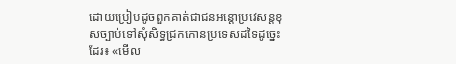ដោយប្រៀបដូចពួកគាត់ជាជនអន្តោប្រវេសន្តខុសច្បាប់ទៅសុំសិទ្ធជ្រកកោនប្រទេសដទៃដូច្នេះដែរ៖ «មើល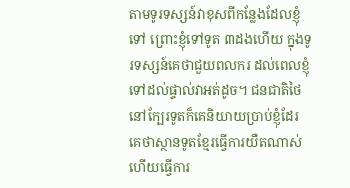តាមទូរទស្សន៍វាខុសពីកន្លែងដែលខ្ញុំទៅ ព្រោះខ្ញុំទៅទូត ៣ដងហើយ ក្នុងទូរទស្សន៍គេថាជួយពលករ ដល់ពេលខ្ញុំទៅដល់ផ្ទាល់វាអត់ដូច។ ជនជាតិថៃនៅក្បែរទូតក៏គេនិយាយប្រាប់ខ្ញុំដែរ គេថាស្ថានទូតខ្មែរធ្វើការយឺតណាស់ ហើយធ្វើការ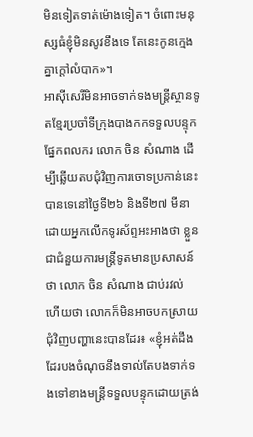មិនទៀតទាត់ម៉ោងទៀត។ ចំពោះមនុស្សធំខ្ញុំមិនសូវខឹងទេ តែនេះកូនក្មេងគ្នាក្ដៅលំបាក»។
អាស៊ីសេរីមិនអាចទាក់ទងមន្ត្រីស្ថានទូតខ្មែរប្រចាំទីក្រុងបាងកកទទួលបន្ទុកផ្នែកពលករ លោក ចិន សំណាង ដើម្បីឆ្លើយតបជុំវិញការចោទប្រកាន់នេះបានទេនៅថ្ងៃទី២៦ និងទី២៧ មីនា ដោយអ្នកលើកទូរស័ព្ទអះអាងថា ខ្លួនជាជំនួយការមន្ត្រីទូតមានប្រសាសន៍ថា លោក ចិន សំណាង ជាប់រវល់ ហើយថា លោកក៏មិនអាចបកស្រាយជុំវិញបញ្ហានេះបានដែរ៖ «ខ្ញុំអត់ដឹងដែរបងចំណុចនឹងទាល់តែបងទាក់ទងទៅខាងមន្ត្រីទទួលបន្ទុកដោយត្រង់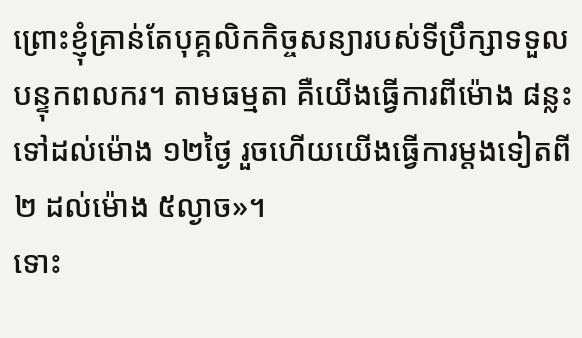ព្រោះខ្ញុំគ្រាន់តែបុគ្គលិកកិច្ចសន្យារបស់ទីប្រឹក្សាទទួលបន្ទុកពលករ។ តាមធម្មតា គឺយើងធ្វើការពីម៉ោង ៨ន្លះទៅដល់ម៉ោង ១២ថ្ងៃ រួចហើយយើងធ្វើការម្ដងទៀតពី ២ ដល់ម៉ោង ៥ល្ងាច»។
ទោះ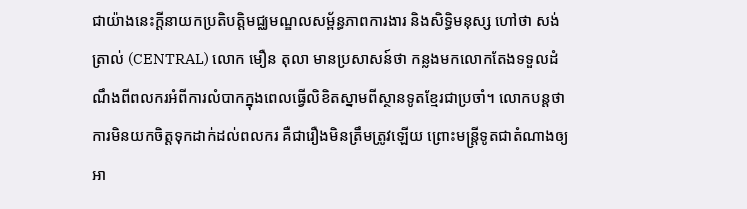ជាយ៉ាងនេះក្ដីនាយកប្រតិបត្តិមជ្ឈមណ្ឌលសម្ព័ន្ធភាពការងារ និងសិទ្ធិមនុស្ស ហៅថា សង់ត្រាល់ (CENTRAL) លោក មឿន តុលា មានប្រសាសន៍ថា កន្លងមកលោកតែងទទួលដំណឹងពីពលករអំពីការលំបាកក្នុងពេលធ្វើលិខិតស្នាមពីស្ថានទូតខ្មែរជាប្រចាំ។ លោកបន្តថា ការមិនយកចិត្តទុកដាក់ដល់ពលករ គឺជារឿងមិនត្រឹមត្រូវឡើយ ព្រោះមន្ត្រីទូតជាតំណាងឲ្យអា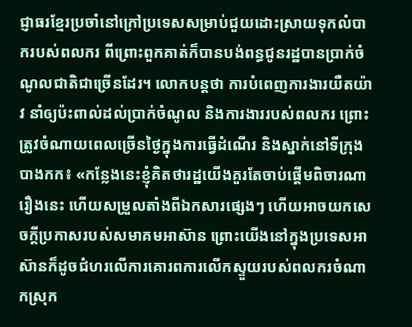ជ្ញាធរខ្មែរប្រចាំនៅក្រៅប្រទេសសម្រាប់ជួយដោះស្រាយទុកលំបាករបស់ពលករ ពីព្រោះពួកគាត់ក៏បានបង់ពន្ធជូនរដ្ឋបានប្រាក់ចំណូលជាតិជាច្រើនដែរ។ លោកបន្តថា ការបំពេញការងារយឺតយ៉ាវ នាំឲ្យប៉ះពាល់ដល់ប្រាក់ចំណូល និងការងាររបស់ពលករ ព្រោះត្រូវចំណាយពេលច្រើនថ្ងៃក្នុងការធ្វើដំណើរ និងស្នាក់នៅទីក្រុងបាងកក៖ «កន្លែងនេះខ្ញុំគិតថារដ្ឋយើងគួរតែចាប់ផ្ដើមពិចារណារឿងនេះ ហើយសម្រួលតាំងពីឯកសារផ្សេងៗ ហើយអាចយកសេចក្ដីប្រកាសរបស់សមាគមអាស៊ាន ព្រោះយើងនៅក្នុងប្រទេសអាស៊ានក៏ដូចជំហរលើការគោរពការលើកស្ទួយរបស់ពលករចំណាកស្រុក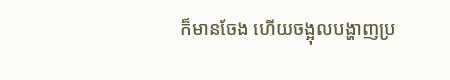ក៏មានចែង ហើយចង្អុលបង្ហាញប្រ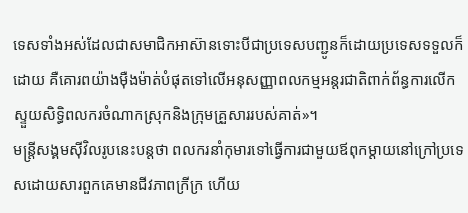ទេសទាំងអស់ដែលជាសមាជិកអាស៊ានទោះបីជាប្រទេសបញ្ជូនក៏ដោយប្រទេសទទួលក៏ដោយ គឺគោរពយ៉ាងម៉ឺងម៉ាត់បំផុតទៅលើអនុសញ្ញាពលកម្មអន្តរជាតិពាក់ព័ន្ធការលើកស្ទួយសិទ្ធិពលករចំណាកស្រុកនិងក្រុមគ្រួសាររបស់គាត់»។
មន្ត្រីសង្គមស៊ីវិលរូបនេះបន្តថា ពលករនាំកុមារទៅធ្វើការជាមួយឪពុកម្ដាយនៅក្រៅប្រទេសដោយសារពួកគេមានជីវភាពក្រីក្រ ហើយ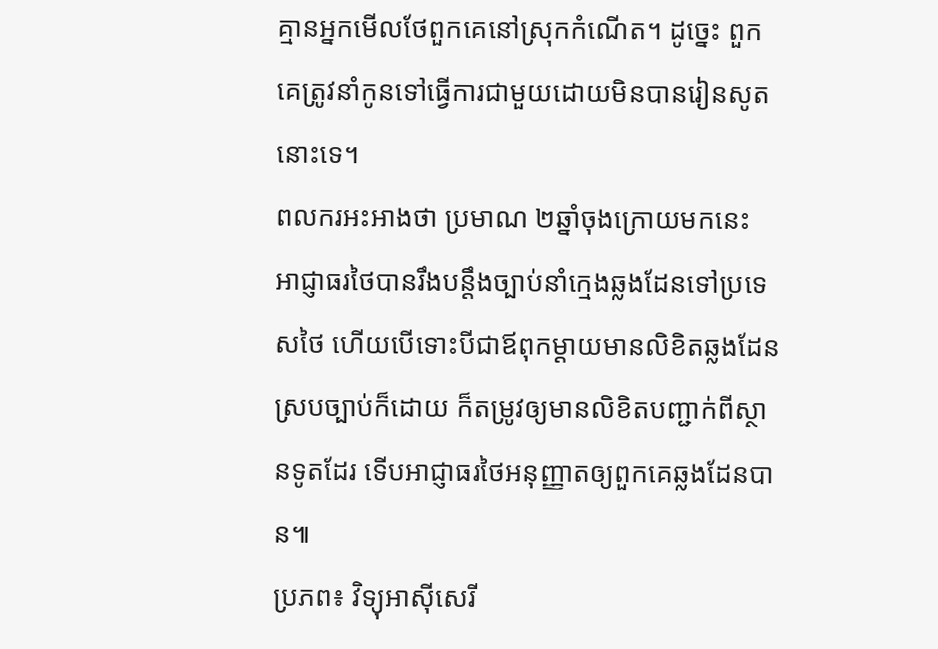គ្មានអ្នកមើលថែពួកគេនៅស្រុកកំណើត។ ដូច្នេះ ពួកគេត្រូវនាំកូនទៅធ្វើការជាមួយដោយមិនបានរៀនសូតនោះទេ។
ពលករអះអាងថា ប្រមាណ ២ឆ្នាំចុងក្រោយមកនេះ អាជ្ញាធរថៃបានរឹងបន្តឹងច្បាប់នាំក្មេងឆ្លងដែនទៅប្រទេសថៃ ហើយបើទោះបីជាឪពុកម្ដាយមានលិខិតឆ្លងដែនស្របច្បាប់ក៏ដោយ ក៏តម្រូវឲ្យមានលិខិតបញ្ជាក់ពីស្ថានទូតដែរ ទើបអាជ្ញាធរថៃអនុញ្ញាតឲ្យពួកគេឆ្លងដែនបាន៕
ប្រភព៖ វិទ្យុអាស៊ីសេរី